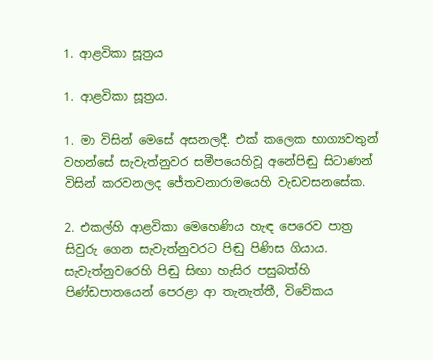1. ආළවිකා සූත්‍රය

1. ආළවිකා සූත්‍රය.

1. මා විසින් මෙසේ අසනලදී. එක් කලෙක භාග්‍යවතුන් වහන්සේ සැවැත්නුවර සමීපයෙහිවූ අනේපිඬු සිටාණන් විසින් කරවනලද ජේතවනාරාමයෙහි වැඩවසනසේක.

2. එකල්හි ආළවිකා මෙහෙණිය හැඳ පෙරෙව පාත්‍ර සිවුරු ගෙන සැවැත්නුවරට පිඬු පිණිස ගියාය. සැවැත්නුවරෙහි පිඬු සිඟා හැසිර පසුබත්හි පිණ්ඩපාතයෙන් පෙරළා ආ තැනැත්තී, විවේකය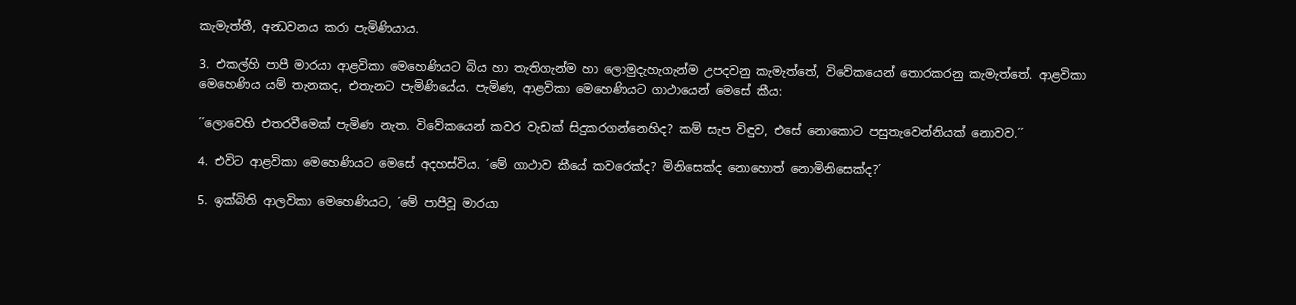කැමැත්තී, අන්‍ධවනය කරා පැමිණියාය.

3. එකල්හි පාපී මාරයා ආළවිකා මෙහෙණියට බිය හා තැතිගැන්ම හා ලොමුදැහැගැන්ම උපදවනු කැමැත්තේ, විවේකයෙන් තොරකරනු කැමැත්තේ. ආළවිකා මෙහෙණිය යම් තැනකද, එතැනට පැමිණියේය. පැමිණ, ආළවිකා මෙහෙණියට ගාථායෙන් මෙසේ කීය:

´´ලොවෙහි එතරවීමෙක් පැමිණ නැත. විවේකයෙන් කවර වැඩක් සිදුකරගන්නෙහිද? කම් සැප විඳුව, එසේ නොකොට පසුතැවෙන්නියක් නොවව.´´

4. එවිට ආළවිකා මෙහෙණියට මෙසේ අදහස්විය. ´මේ ගාථාව කීයේ කවරෙක්ද? මිනිසෙක්ද නොහොත් නොමිනිසෙක්ද?´

5. ඉක්බිති ආලවිකා මෙහෙණියට, ´මේ පාපීවූ මාරයා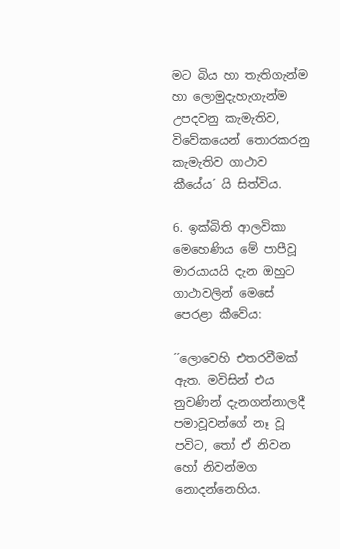මට බිය හා තැතිගැන්ම හා ලොමුදැහැගැන්ම උපදවනු කැමැතිව, විවේකයෙන් තොරකරනු කැමැතිව ගාථාව කීයේය´ යි සිත්විය.

6. ඉක්බිති ආලවිකා මෙහෙණිය මේ පාපීවූ මාරයායයි දැන ඔහුට ගාථාවලින් මෙසේ පෙරළා කීවේය:

´´ලොවෙහි එතරවීමක් ඇත. මවිසින් එය නුවණින් දැනගන්නාලදී පමාවූවන්ගේ නෑ වූ පවිට, තෝ ඒ නිවන හෝ නිවන්මග නොදන්නෙහිය.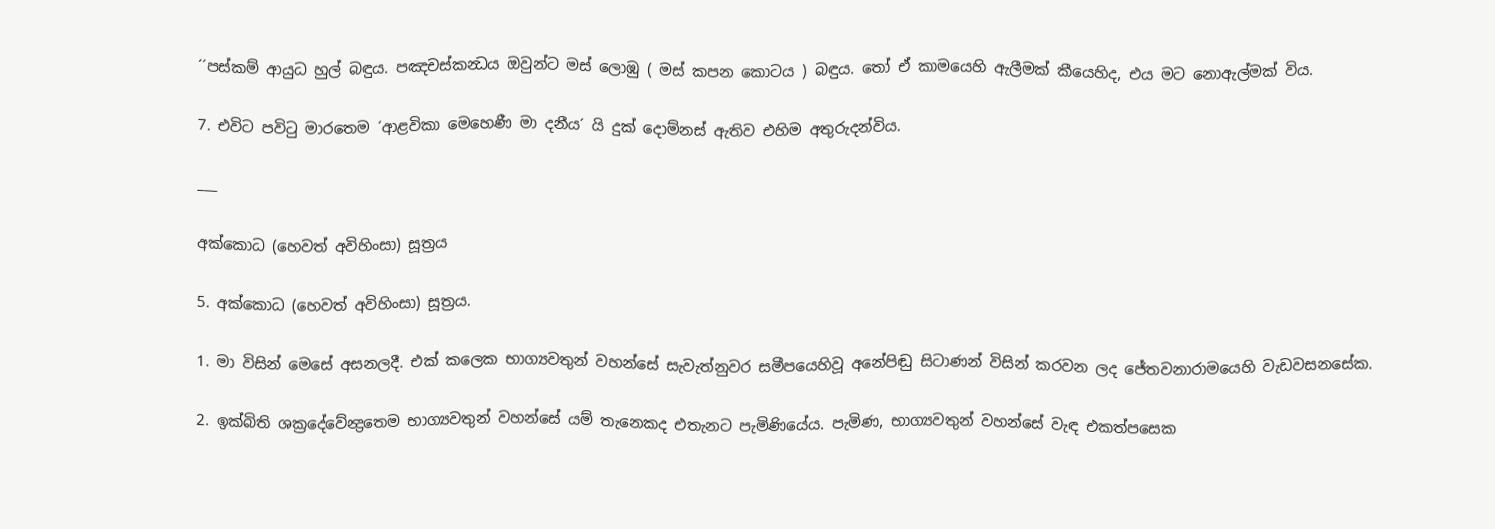´´පස්කම් ආයුධ හුල් බඳුය. පඤචස්කන්‍ධය ඔවුන්ට මස් ලොඹු ( මස් කපන කොටය ) බඳුය. තෝ ඒ කාමයෙහි ඇලීමක් කීයෙහිද, එය මට නොඇල්මක් විය.

7. එවිට පවිටු මාරතෙම ´ආළවිකා මෙහෙණී මා දනීය´ යි දුක් දොම්නස් ඇතිව එහිම අතුරුදන්විය.

___

අක්කොධ (හෙවත් අවිහිංසා) සූත්‍රය

5. අක්කොධ (හෙවත් අවිහිංසා) සූත්‍රය.

1. මා විසින් මෙසේ අසනලදී. එක් කලෙක භාග්‍යවතුන් වහන්සේ සැවැත්නුවර සමීපයෙහිවූ අනේපිඬු සිටාණන් විසින් කරවන ලද ජේතවනාරාමයෙහි වැඩවසනසේක.

2. ඉක්බිති ශක්‍රදේවේන්‍ද්‍රතෙම භාග්‍යවතුන් වහන්සේ යම් තැනෙකද එතැනට පැමිණියේය. පැමිණ, භාග්‍යවතුන් වහන්සේ වැඳ එකත්පසෙක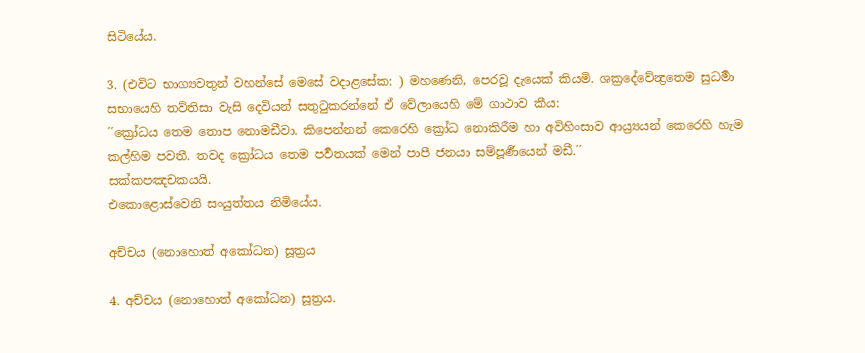සිටියේය.

3. (එවිට භාග්‍යවතුන් වහන්සේ මෙසේ වදාළසේක: ) මහණෙනි, පෙරවූ දැයෙක් කියමි. ශක්‍රදේවේන්‍ද්‍රතෙම සුධර්‍මා සභායෙහි තව්තිසා වැසි දෙවියන් සතුටුකරන්නේ ඒ වේලායෙහි මේ ගාථාව කීය:
´´ක්‍රෝධය තෙම තොප නොමඩීවා. කිපෙන්නන් කෙරෙහි ක්‍රෝධ නොකිරීම හා අවිහිංසාව ආය්‍ර්‍යයන් කෙරෙහි හැම කල්හිම පවතී. තවද ක්‍රෝධය තෙම පර්‍වතයක් මෙන් පාපී ජනයා සම්පූර්‍ණයෙන් මඩී.´´
සක්කපඤචකයයි.
එකොළොස්වෙනි සංයුත්තය නිමියේය.

අච්චය (නොහොත් අකෝධන) සූත්‍රය

4. අච්චය (නොහොත් අකෝධන) සූත්‍රය.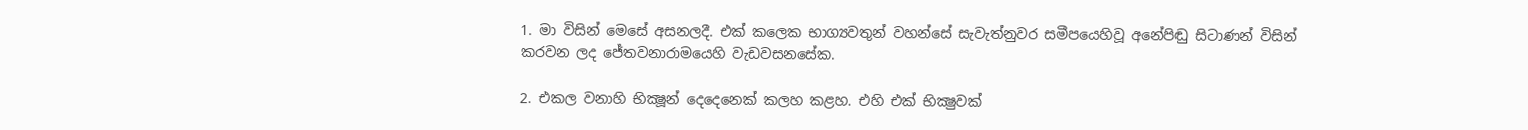1. මා විසින් මෙසේ අසනලදී. එක් කලෙක භාග්‍යවතුන් වහන්සේ සැවැත්නුවර සමීපයෙහිවූ අනේපිඬු සිටාණන් විසින් කරවන ලද ජේතවනාරාමයෙහි වැඩවසනසේක.

2. එකල වනාහි භික්‍ෂූන් දෙදෙනෙක් කලහ කළහ. එහි එක් භික්‍ෂුවක්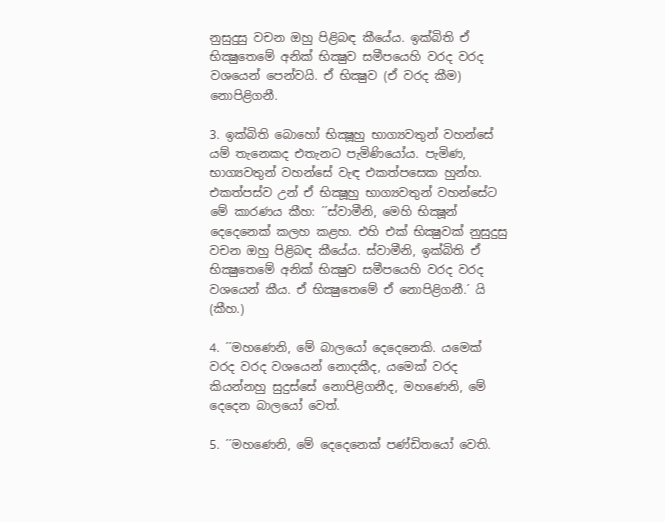නුසුදුසු වචන ඔහු පිළිබඳ කීයේය. ඉක්බිති ඒ භික්‍ෂුතෙමේ අනික් භික්‍ෂුව සමීපයෙහි වරද වරද වශයෙන් පෙන්වයි. ඒ භික්‍ෂුව (ඒ වරද කීම) නොපිළිගනී.

3. ඉක්බිති බොහෝ භික්‍ෂූහු භාග්‍යවතුන් වහන්සේ යම් තැනෙකද එතැනට පැමිණියෝය. පැමිණ, භාග්‍යවතුන් වහන්සේ වැඳ එකත්පසෙක හුන්හ. එකත්පස්ව උන් ඒ භික්‍ෂූහු භාග්‍යවතුන් වහන්සේට මේ කාරණය කීහ: ´´ස්වාමීනි, මෙහි භික්‍ෂූන් දෙදෙනෙක් කලහ කළහ. එහි එක් භික්‍ෂුවක් නුසුදුසු වචන ඔහු පිළිබඳ කීයේය. ස්වාමීනි, ඉක්බිති ඒ භික්‍ෂුතෙමේ අනික් භික්‍ෂුව සමීපයෙහි වරද වරද වශයෙන් කීය. ඒ භික්‍ෂුතෙමේ ඒ නොපිළිගනී.´ යි (කීහ.)

4. ´´මහණෙනි, මේ බාලයෝ දෙදෙනෙකි. යමෙක් වරද වරද වශයෙන් නොදකීද, යමෙක් වරද කියන්නහු සුදුස්සේ නොපිළිගනීද, මහණෙනි, මේ දෙදෙන බාලයෝ වෙත්.

5. ´´මහණෙනි, මේ දෙදෙනෙක් පණ්ඩිතයෝ වෙති.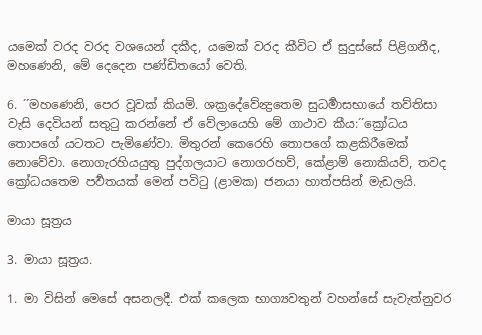යමෙක් වරද වරද වශයෙන් දකීද, යමෙක් වරද කීවිට ඒ සුදුස්සේ පිළිගනීද, මහණෙනි, මේ දෙදෙන පණ්ඩිතයෝ වෙති.

6. ´´මහණෙනි, පෙර වූවක් කියමි. ශක්‍රදේවේන්‍ද්‍රතෙම සුධර්‍මාසභායේ තව්තිසා වැසි දෙවියන් සතුටු කරන්නේ ඒ වේලායෙහි මේ ගාථාව කීය:´´ක්‍රෝධය තොපගේ යටතට පැමිණේවා. මිතුරන් කෙරෙහි තොපගේ කළකිරීමෙක් නොවේවා. නොගැරහියයුතු පුද්ගලයාට නොගරහව්, කේළාම් නොකියව්, තවද ක්‍රෝධයතෙම පර්‍වතයක් මෙන් පවිටු (ළාමක) ජනයා හාත්පසින් මැඩලයි.

මායා සූත්‍රය

3. මායා සූත්‍රය.

1. මා විසින් මෙසේ අසනලදී. එක් කලෙක භාග්‍යවතුන් වහන්සේ සැවැත්නුවර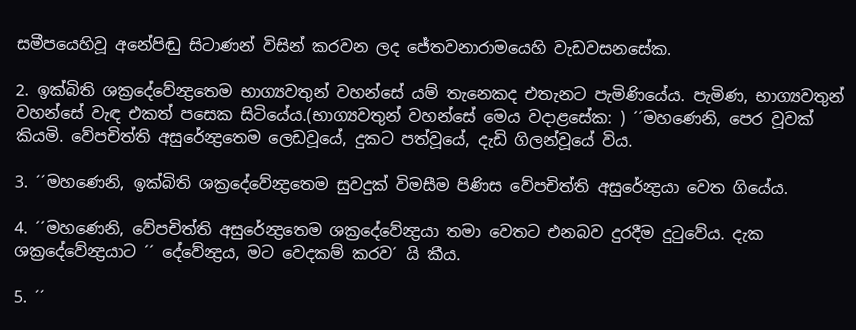සමීපයෙහිවූ අනේපිඬු සිටාණන් විසින් කරවන ලද ජේතවනාරාමයෙහි වැඩවසනසේක.

2. ඉක්බිති ශක්‍රදේවේන්‍ද්‍රතෙම භාග්‍යවතුන් වහන්සේ යම් තැනෙකද එතැනට පැමිණියේය. පැමිණ, භාග්‍යවතුන් වහන්සේ වැඳ එකත් පසෙක සිටියේය.(භාග්‍යවතුන් වහන්සේ මෙය වදාළසේක: ) ´´මහණෙනි, පෙර වූවක් කියමි. වේපචිත්ති අසුරේන්‍ද්‍රතෙම ලෙඩවූයේ, දුකට පත්වූයේ, දැඩි ගිලන්වූයේ විය.

3. ´´මහණෙනි, ඉක්බිති ශක්‍රදේවේන්‍ද්‍රතෙම සුවදුක් විමසීම පිණිස වේපචිත්ති අසුරේන්‍ද්‍රයා වෙත ගියේය.

4. ´´මහණෙනි, වේපචිත්ති අසුරේන්‍ද්‍රතෙම ශක්‍රදේවේන්‍ද්‍රයා තමා වෙතට එනබව දුරදීම දුටුවේය. දැක ශක්‍රදේවේන්‍ද්‍රයාට ´´ දේවේන්‍ද්‍රය, මට වෙදකම් කරව´ යි කීය.

5. ´´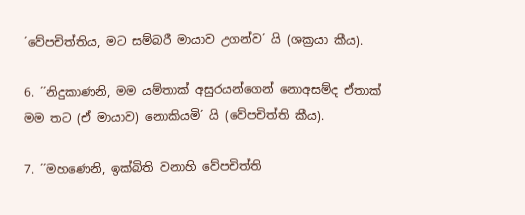´වේපචිත්තිය, මට සම්බරී මායාව උගන්ව´ යි (ශක්‍රයා කීය).

6. ´´නිදුකාණනි, මම යම්තාක් අසුරයන්ගෙන් නොඅසම්ද ඒතාක් මම තට (ඒ මායාව) නොකියමි´ යි (වේපචිත්ති කීය).

7. ´´මහණෙනි, ඉක්බිති වනාහි වේපචිත්ති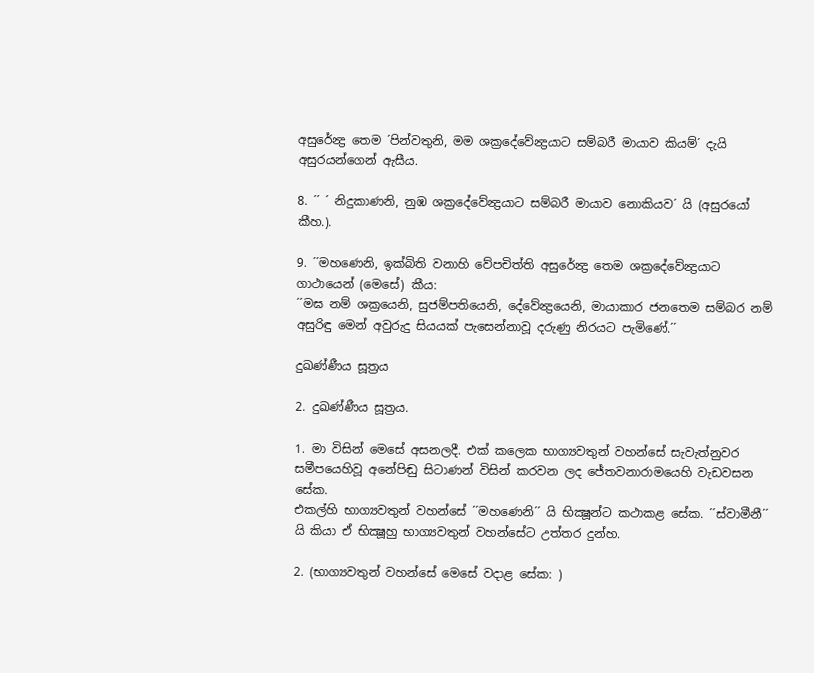අසුරේන්‍ද්‍ර තෙම ´පින්වතුනි, මම ශක්‍රදේවේන්‍ද්‍රයාට සම්බරී මායාව කියම්´ දැයි අසුරයන්ගෙන් ඇසීය.

8. ´´ ´ නිදුකාණනි, නුඹ ශක්‍රදේවේන්‍ද්‍රයාට සම්බරී මායාව නොකියව´ යි (අසුරයෝ කීහ.).

9. ´´මහණෙනි, ඉක්බිති වනාහි වේපචිත්ති අසුරේන්‍ද්‍ර තෙම ශක්‍රදේවේන්‍ද්‍රයාට ගාථායෙන් (මෙසේ) කීය:
´´මඝ නම් ශක්‍රයෙනි, සුජම්පතියෙනි, දේවේන්‍ද්‍රයෙනි, මායාකාර ජනතෙම සම්බර නම් අසුරිඳු මෙන් අවුරුදු සියයක් පැසෙන්නාවූ දරුණු නිරයට පැමිණේ.´´

දුඛණ්ණීය සූත්‍රය

2. දුඛණ්ණීය සූත්‍රය.

1. මා විසින් මෙසේ අසනලදී. එක් කලෙක භාග්‍යවතුන් වහන්සේ සැවැත්නුවර සමීපයෙහිවූ අනේපිඬු සිටාණන් විසින් කරවන ලද ජේතවනාරාමයෙහි වැඩවසන සේක.
එකල්හි භාග්‍යවතුන් වහන්සේ ´´මහණෙනි´´ යි භික්‍ෂූන්ට කථාකළ සේක. ´´ස්වාමීනී´´ යි කියා ඒ භික්‍ෂූහු භාග්‍යවතුන් වහන්සේට උත්තර දුන්හ.

2. (භාග්‍යවතුන් වහන්සේ මෙසේ වදාළ සේක: )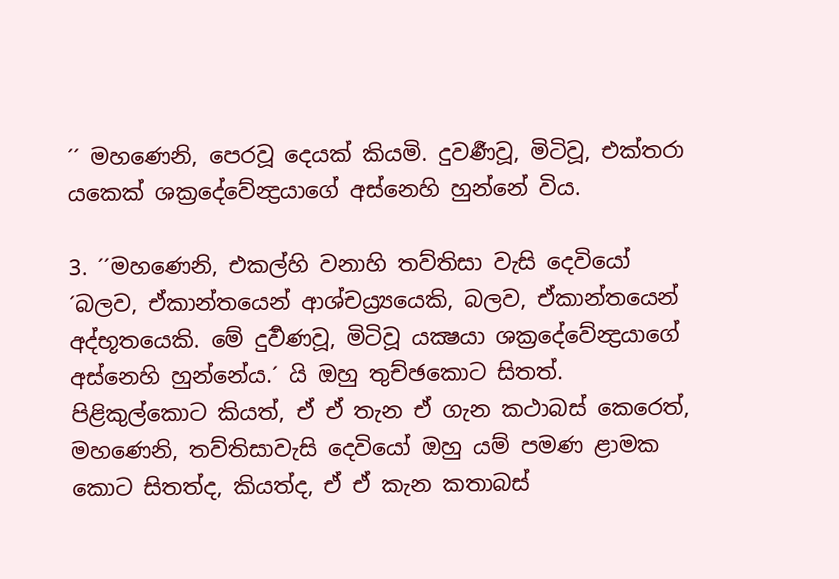´´ මහණෙනි, පෙරවූ දෙයක් කියමි. දුවර්‍ණවූ, මිටිවූ, එක්තරා යකෙක් ශක්‍රදේවේන්‍ද්‍රයාගේ අස්නෙහි හුන්නේ විය.

3. ´´මහණෙනි, එකල්හි වනාහි තව්තිසා වැසි දෙවියෝ ´බලව, ඒකාන්තයෙන් ආශ්චය්‍ර්‍යයෙකි, බලව, ඒකාන්තයෙන් අද්භූතයෙකි. මේ දුර්‍වණවූ, මිටිවූ යක්‍ෂයා ශක්‍රදේවේන්‍ද්‍රයාගේ අස්නෙහි හුන්නේය.´ යි ඔහු තුච්ඡකොට සිතත්. පිළිකුල්කොට කියත්, ඒ ඒ තැන ඒ ගැන කථාබස් කෙරෙත්, මහණෙනි, තව්තිසාවැසි දෙවියෝ ඔහු යම් පමණ ළාමක කොට සිතත්ද, කියත්ද, ඒ ඒ කැන කතාබස්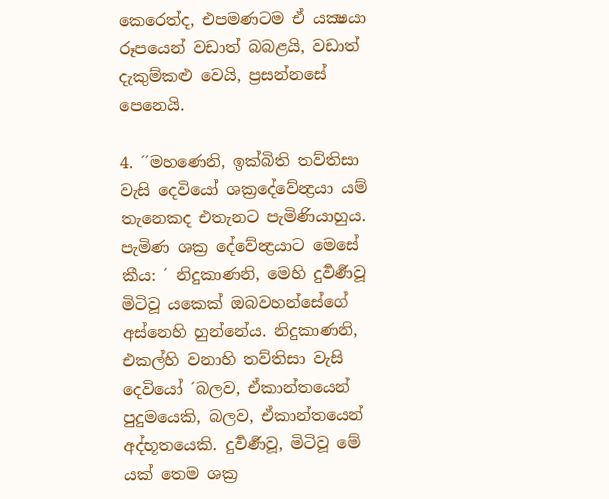කෙරෙත්ද, එපමණටම ඒ යක්‍ෂයා රූපයෙන් වඩාත් බබළයි, වඩාත් දැකුම්කළු වෙයි, ප්‍රසන්නසේ පෙනෙයි.

4. ´´මහණෙනි, ඉක්බිති තව්තිසා වැසි දෙවියෝ ශක්‍රදේවේන්‍ද්‍රයා යම් තැනෙකද එතැනට පැමිණියාහුය. පැමිණ ශක්‍ර දේවේන්‍ද්‍රයාට මෙසේ කීය: ´ නිදුකාණනි, මෙහි දුර්‍වර්‍ණවූ මිටිවූ යකෙක් ඔබවහන්සේගේ අස්නෙහි හුන්නේය. නිදුකාණනි, එකල්හි වනාහි තව්තිසා වැසි දෙවියෝ ´බලව, ඒකාන්තයෙන් පුදුමයෙකි, බලව, ඒකාන්තයෙන් අද්භූතයෙකි. දුර්‍වර්‍ණවූ, මිටිවූ මේ යක් තෙම ශක්‍ර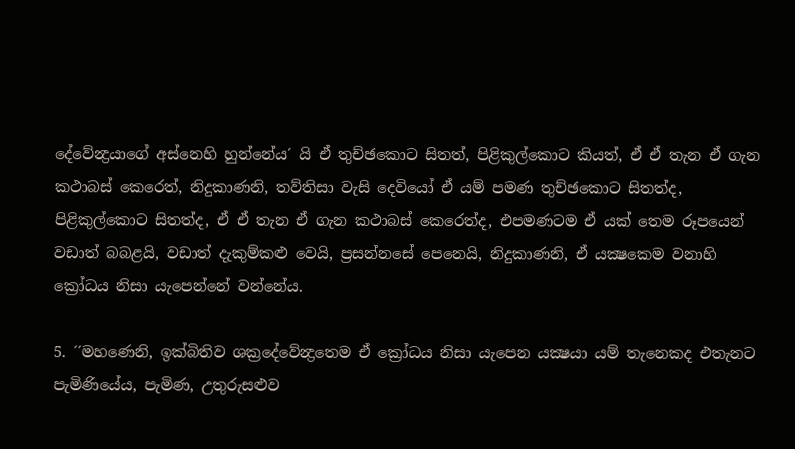දේවේන්‍ද්‍රයාගේ අස්නෙහි හුන්නේය´ යි ඒ තුච්ඡකොට සිතත්, පිළිකුල්කොට කියත්, ඒ ඒ තැන ඒ ගැන කථාබස් කෙරෙත්, නිදුකාණනි, තව්තිසා වැසි දෙවියෝ ඒ යම් පමණ තුච්ඡකොට සිතත්ද, පිළිකුල්කොට සිතත්ද, ඒ ඒ තැන ඒ ගැන කථාබස් කෙරෙත්ද, එපමණටම ඒ යක් තෙම රූපයෙන් වඩාත් බබළයි, වඩාත් දැකුම්කළු වෙයි, ප්‍රසන්නසේ පෙනෙයි, නිදුකාණනි, ඒ යක්‍ෂකෙම වනාහි ක්‍රෝධය නිසා යැපෙන්නේ වන්නේය.

5. ´´මහණෙනි, ඉක්බිතිව ශක්‍රදේවේන්‍ද්‍රතෙම ඒ ක්‍රෝධය නිසා යැපෙන යක්‍ෂයා යම් තැනෙකද එතැනට පැමිණියේය, පැමිණ, උතුරුසළුව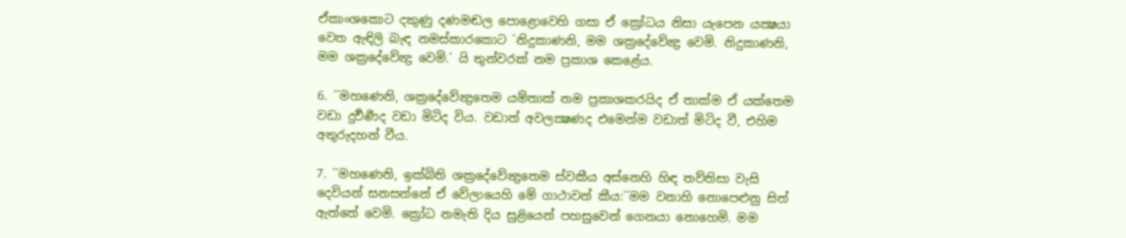ඒකාංශකොට දකුණු දණමඬල පොළොවෙහි ගසා ඒ ක්‍රෝධය නිසා යැපෙන යක්‍ෂයා වෙත ඇඳිලි බැඳ නමස්කාරකොට ´නිදුකාණනි, මම ශක්‍රදේවේන්‍ද්‍ර වෙමි. නිදුකාණනි, මම ශක්‍රදේවේන්‍ද්‍ර වෙමි.´ යි තුන්වරක් නම ප්‍රකාශ කෙළේය.

6. ´´මහණෙනි, ශක්‍රදේවේන්‍ද්‍රතෙම යම්තාක් නම ප්‍රකාශකරයිද ඒ තාක්ම ඒ යක්තෙම වඩා දුර්‍වර්‍ණද වඩා මිටිද විය. වඩාත් අවලක්‍ෂණද එමෙන්ම වඩාත් මිටිද වී, එහිම අතුරුදහන් වීය.

7. ´´මහණෙනි, ඉක්බිති ශක්‍රදේවේන්‍ද්‍රතෙම ස්වකීය අස්නෙහි හිඳ තව්තිසා වැසි දෙවියන් සනසන්නේ ඒ වේලායෙහි මේ ගාථාවන් කීය:´´මම වනාහි නොපෙළුනු සිත් ඇත්තේ වෙමි. ක්‍රෝධ නමැති දිය සුළියෙන් පහසුවෙන් ගෙනයා නොහෙමි. මම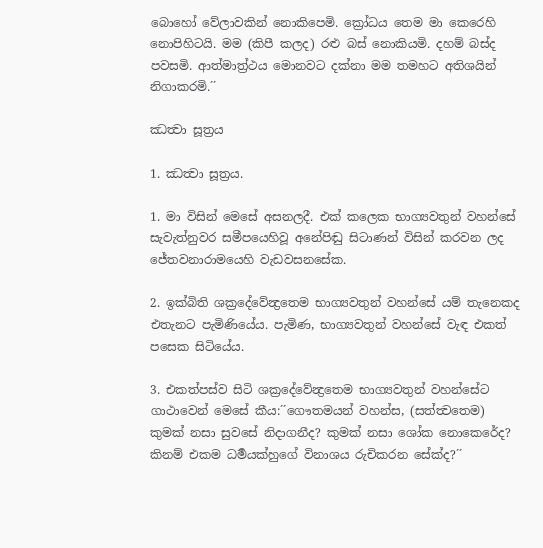බොහෝ වේලාවකින් නොකිපෙමි. ක්‍රෝධය තෙම මා කෙරෙහි නොපිහිටයි. මම (කිපී කලද) රළු බස් නොකියමි. දහම් බස්ද පවසමි. ආත්මාත්‍ර්‍ථය මොනවට දක්නා මම තමහට අතිශයින් නිගාකරමි.´´

ඣත්‍වා සූත්‍රය

1. ඣත්‍වා සූත්‍රය.

1. මා විසින් මෙසේ අසනලදී. එක් කලෙක භාග්‍යවතුන් වහන්සේ සැවැත්නුවර සමීපයෙහිවූ අනේපිඬු සිටාණන් විසින් කරවන ලද ජේතවනාරාමයෙහි වැඩවසනසේක.

2. ඉක්බිති ශක්‍රදේවේන්‍ද්‍රතෙම භාග්‍යවතුන් වහන්සේ යම් තැනෙකද එතැනට පැමිණියේය. පැමිණ, භාග්‍යවතුන් වහන්සේ වැඳ එකත් පසෙක සිටියේය.

3. එකත්පස්ව සිටි ශක්‍රදේවේන්‍ද්‍රතෙම භාග්‍යවතුන් වහන්සේට ගාථාවෙන් මෙසේ කීය:´´ගෞතමයන් වහන්ස, (සත්ත්‍වතෙම) කුමක් නසා සුවසේ නිදාගනීද? කුමක් නසා ශෝක නොකෙරේද? කිනම් එකම ධර්‍මයක්හුගේ විනාශය රුචිකරන සේක්ද?´´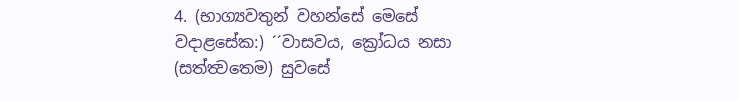4. (භාග්‍යවතුන් වහන්සේ මෙසේ වදාළසේක:) ´´වාසවය, ක්‍රෝධය නසා (සත්ත්‍වතෙම) සුවසේ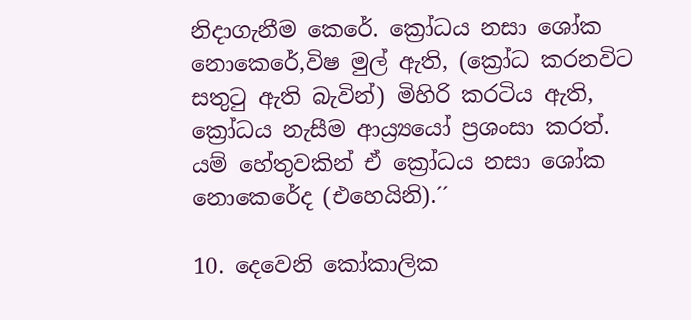නිදාගැනීම කෙරේ. ක්‍රෝධය නසා ශෝක නොකෙරේ,විෂ මුල් ඇති, (ක්‍රෝධ කරනවිට සතුටු ඇති බැවින්) මිහිරි කරටිය ඇති, ක්‍රෝධය නැසීම ආය්‍ර්‍යයෝ ප්‍රශංසා කරත්. යම් හේතුවකින් ඒ ක්‍රෝධය නසා ශෝක නොකෙරේද (එහෙයිනි).´´

10. දෙවෙනි කෝකාලික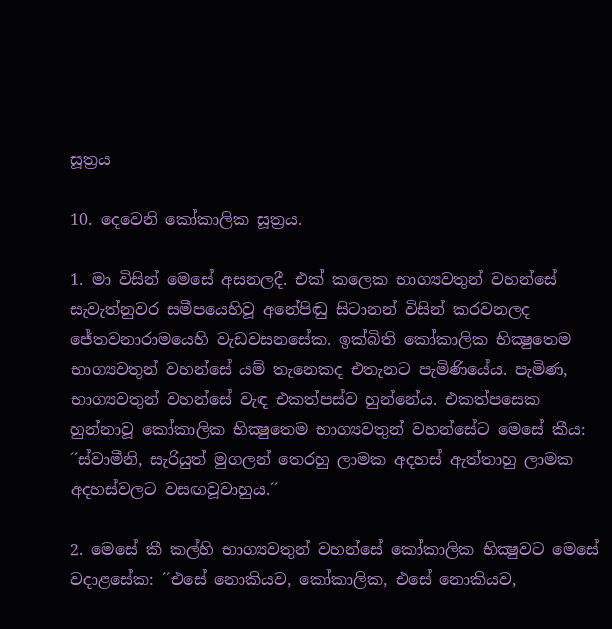සූත්‍රය

10. දෙවෙනි කෝකාලික සූත්‍රය.

1. මා විසින් මෙසේ අසනලදී. එක් කලෙක භාග්‍යවතුන් වහන්සේ සැවැත්නුවර සමීපයෙහිවූ අනේපිඬු සිටානන් විසින් කරවනලද ජේතවනාරාමයෙහි වැඩවසනසේක. ඉක්බිති කෝකාලික භික්‍ෂුතෙම භාග්‍යවතුන් වහන්සේ යම් තැනෙකද එතැනට පැමිණියේය. පැමිණ, භාග්‍යවතුන් වහන්සේ වැඳ එකත්පස්ව හුන්නේය. එකත්පසෙක හුන්නාවූ කෝකාලික භික්‍ෂුතෙම භාග්‍යවතුන් වහන්සේට මෙසේ කීය: ´´ස්වාමීනි, සැරියුත් මුගලන් තෙරහු ලාමක අදහස් ඇත්තාහු ලාමක අදහස්වලට වසඟවූවාහුය.´´

2. මෙසේ කී කල්හි භාග්‍යවතුන් වහන්සේ කෝකාලික භික්‍ෂුවට මෙසේ වදාළසේක: ´´එසේ නොකියව, කෝකාලික, එසේ නොකියව,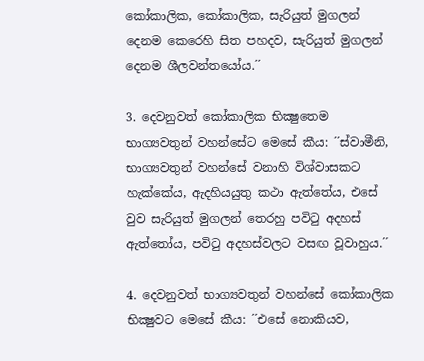කෝකාලික, කෝකාලික, සැරියුත් මුගලන් දෙනම කෙරෙහි සිත පහදව, සැරියුත් මුගලන් දෙනම ශීලවන්තයෝය.´´

3. දෙවනුවත් කෝකාලික භික්‍ෂුතෙම භාග්‍යවතුන් වහන්සේට මෙසේ කීය: ´´ස්වාමීනි, භාග්‍යවතුන් වහන්සේ වනාහි විශ්වාසකට හැක්කේය, ඇදහියයුතු කථා ඇත්තේය, එසේ වුව සැරියුත් මුගලන් තෙරහු පවිටු අදහස් ඇත්තෝය, පවිටු අදහස්වලට වසඟ වූවාහුය.´´

4. දෙවනුවත් භාග්‍යවතුන් වහන්සේ කෝකාලික භික්‍ෂුවට මෙසේ කීය: ´´එසේ නොකියව,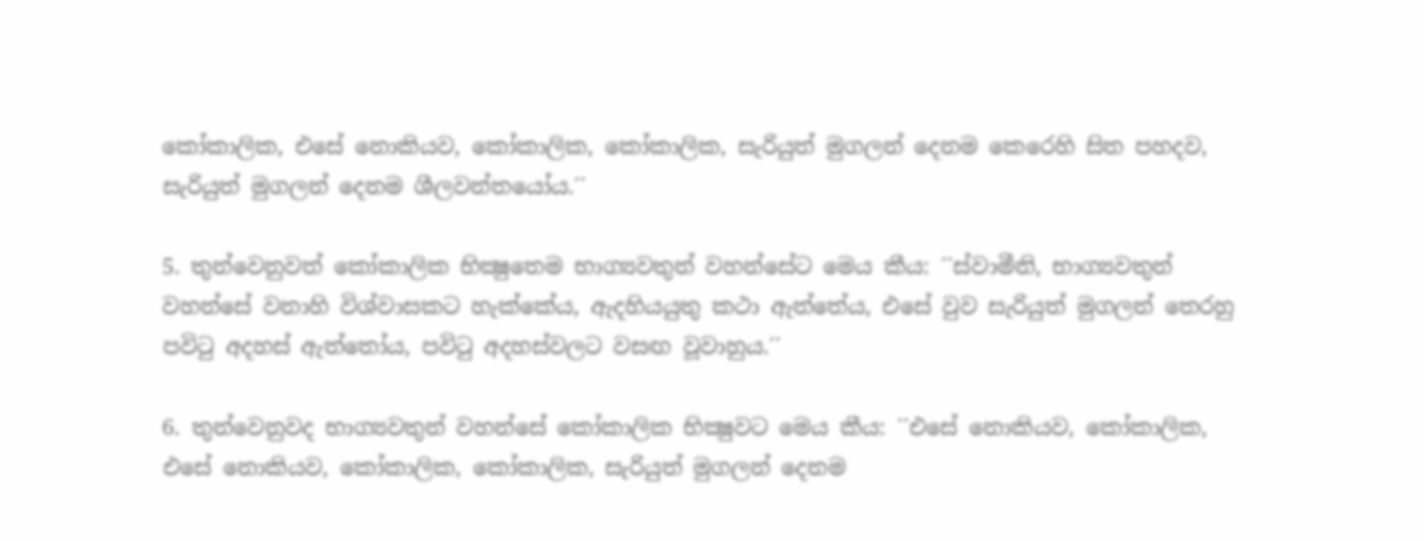කෝකාලික, එසේ නොකියව, කෝකාලික, කෝකාලික, සැරියුත් මුගලන් දෙනම කෙරෙහි සිත පහදව, සැරියුත් මුගලන් දෙනම ශීලවන්තයෝය.´´

5. තුන්වෙනුවත් කෝකාලික භික්‍ෂුතෙම භාග්‍යවතුන් වහන්සේට මෙය කීය: ´´ස්වාමීනි, භාග්‍යවතුන් වහන්සේ වනාහි විශ්වාසකට හැක්කේය, ඇදහියයුතු කථා ඇත්තේය, එසේ වුව සැරියුත් මුගලන් තෙරහු පවිටු අදහස් ඇත්තෝය, පවිටු අදහස්වලට වසඟ වූවාහුය.´´

6. තුන්වෙනුවද භාග්‍යවතුන් වහන්සේ කෝකාලික භික්‍ෂුවට මෙය කීය: ´´එසේ නොකියව, කෝකාලික, එසේ නොකියව, කෝකාලික, කෝකාලික, සැරියුත් මුගලන් දෙනම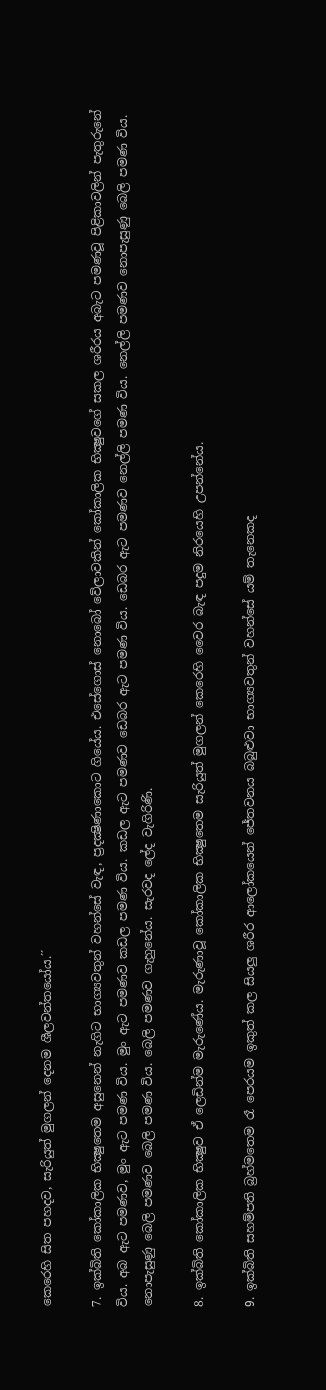කෙරෙහි සිත පහදව, සැරියුත් මුගලන් දෙනම ශීලවන්තයෝය.´´

7. ඉක්බිති කෝකාලික භික්‍ෂුතෙම අසුනෙන් නැගිට භාග්‍යවතුන් වහන්සේ වැඳ, ප්‍රදක්‍ෂිණාකොට ගියේය. එසේගොස් නොබෝ වේලාවකින් කෝකාලික භික්‍ෂුවගේ සකල ශරීරය අබැට පමණවූ පිළිකාවලින් පැතුරුනේ විය. අබ ඇට පමණව, මුං ඇට පමණ විය. මුං ඇට පමණව කඩල පමණ විය. කඩල ඇට පමණව ඩෙබර ඇට පමණ විය. ඩෙබර ඇට පමණව නෙල්ලි පමණ විය. නෙල්ලි පමණව නොපැසුණු බෙලි පමණ විය. නොපැසුණු බෙලි පමණව බෙලි පමණ විය. බෙලි පමණව ගැහුනේය. සැරවද ලේද වැගිරිණි.

8. ඉක්බිති කෝකාලික භික්‍ෂුව ඒ ලෙඩින්ම මැරුණේය. මැරුණාවූ කෝකාලික භික්‍ෂුතෙම සැරියුත් මුගලන් කෙරෙහි වෛර බැඳ පදුම නිරයෙහි උපන්නේය.

9. ඉක්බිති සහම්පති බ්‍රහ්මතෙම රෑ පෙරයම ඉකුත් කල සියලු ශරීර ආලෝකයෙන් ජේතවනය බබුළුවා භාග්‍යවතුන් වහන්සේ යම් තැනෙකද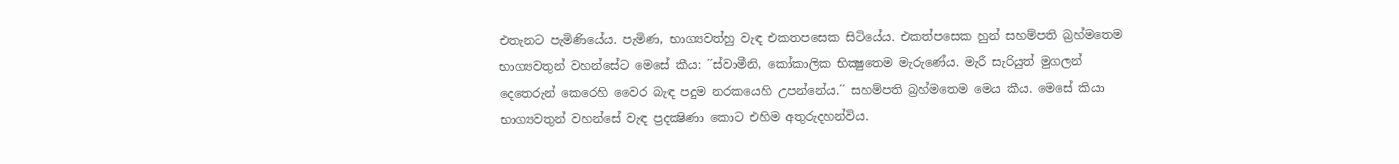එතැනට පැමිණියේය. පැමිණ, භාග්‍යවත්හු වැඳ එකතපසෙක සිටියේය. එකත්පසෙක හුන් සහම්පති බ්‍රහ්මතෙම භාග්‍යවතුන් වහන්සේට මෙසේ කීය: ´´ස්වාමීනි, කෝකාලික භික්‍ෂුතෙම මැරුණේය. මැරී සැරියුත් මුගලන් දෙතෙරුන් කෙරෙහි වෛර බැඳ පදුම නරකයෙහි උපන්නේය.´´ සහම්පති බ්‍රහ්මතෙම මෙය කීය. මෙසේ කියා භාග්‍යවතුන් වහන්සේ වැඳ ප්‍රදක්‍ෂිණා කොට එහිම අතුරුදහන්විය.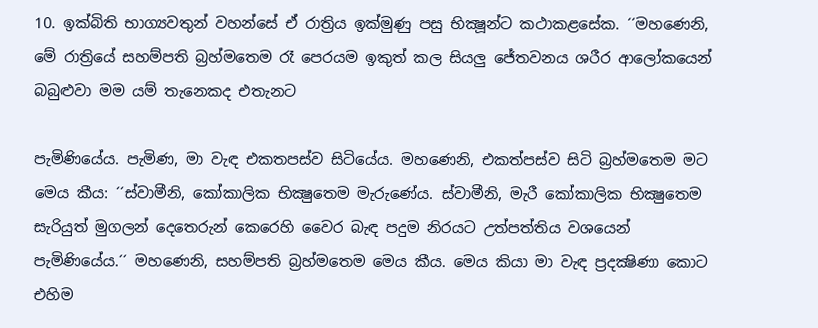10. ඉක්බිති භාග්‍යවතුන් වහන්සේ ඒ රාත්‍රිය ඉක්මුණු පසු භික්‍ෂූන්ට කථාකළසේක. ´´මහණෙනි, මේ රාත්‍රියේ සහම්පති බ්‍රහ්මතෙම රෑ පෙරයම ඉකුත් කල සියලු ජේතවනය ශරීර ආලෝකයෙන් බබුළුවා මම යම් තැනෙකද එතැනට

පැමිණියේය. පැමිණ, මා වැඳ එකතපස්ව සිටියේය. මහණෙනි, එකත්පස්ව සිටි බ්‍රහ්මතෙම මට මෙය කීය: ´´ස්වාමීනි, කෝකාලික භික්‍ෂුතෙම මැරුණේය. ස්වාමීනි, මැරී කෝකාලික භික්‍ෂුතෙම සැරියුත් මුගලන් දෙතෙරුන් කෙරෙහි වෛර බැඳ පදුම නිරයට උත්පත්තිය වශයෙන් පැමිණියේය.´´ මහණෙනි, සහම්පති බ්‍රහ්මතෙම මෙය කීය. මෙය කියා මා වැඳ ප්‍රදක්‍ෂිණා කොට එහිම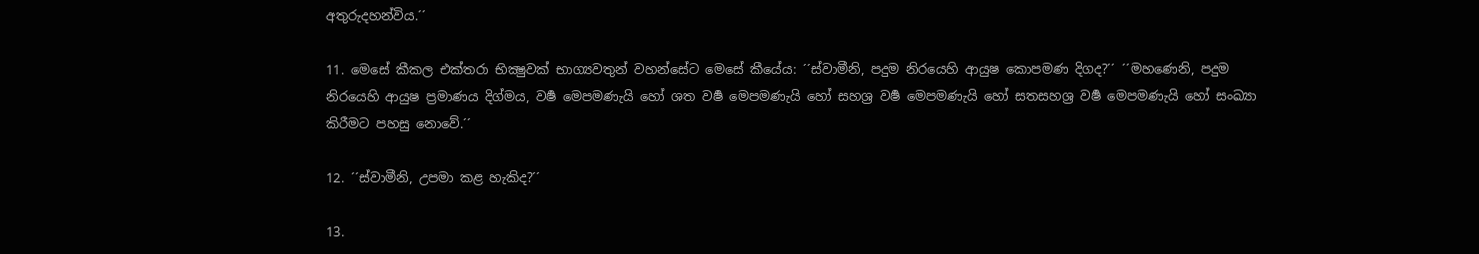අතුරුදහන්විය.´´

11. මෙසේ කීකල එක්තරා භික්‍ෂුවක් භාග්‍යවතුන් වහන්සේට මෙසේ කීයේය: ´´ස්වාමීනි, පදුම නිරයෙහි ආයුෂ කොපමණ දිගද?´´ ´´මහණෙනි, පදුම නිරයෙහි ආයුෂ ප්‍රමාණය දිග්මය, වර්‍ෂ මෙපමණැයි හෝ ශත වර්‍ෂ මෙපමණැයි හෝ සහශ්‍ර වර්‍ෂ මෙපමණැයි හෝ සතසහශ්‍ර වර්‍ෂ මෙපමණැයි හෝ සංඛ්‍යා කිරීමට පහසු නොවේ.´´

12. ´´ස්වාමීනි, උපමා කළ හැකිද?´´

13.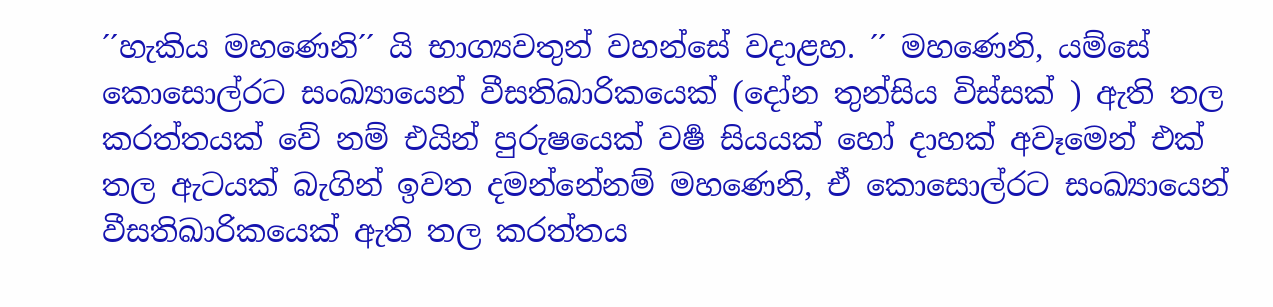´´හැකිය මහණෙනි´´ යි භාග්‍යවතුන් වහන්සේ වදාළහ. ´´ මහණෙනි, යම්සේ කොසොල්රට සංඛ්‍යායෙන් වීසතිඛාරිකයෙක් (දෝන තුන්සිය විස්සක් ) ඇති තල කරත්තයක් වේ නම් එයින් පුරුෂයෙක් වර්‍ෂ සියයක් හෝ දාහක් අවෑමෙන් එක් තල ඇටයක් බැගින් ඉවත දමන්නේනම් මහණෙනි, ඒ කොසොල්රට සංඛ්‍යායෙන් වීසතිඛාරිකයෙක් ඇති තල කරත්තය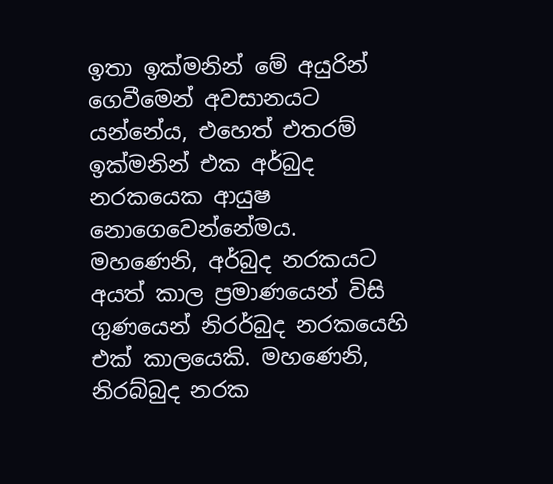ඉතා ඉක්මනින් මේ අයුරින් ගෙවීමෙන් අවසානයට යන්නේය, එහෙත් එතරම් ඉක්මනින් එක අර්බුද නරකයෙක ආයුෂ නොගෙවෙන්නේමය. මහණෙනි, අර්බුද නරකයට අයත් කාල ප්‍රමාණයෙන් විසි ගුණයෙන් නිරර්බුද නරකයෙහි එක් කාලයෙකි. මහණෙනි, නිරබ්බුද නරක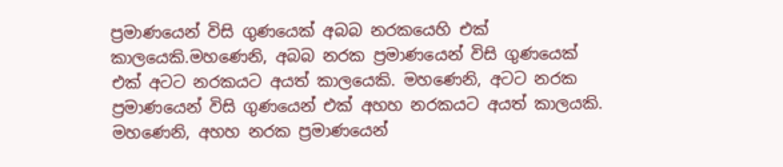ප්‍රමාණයෙන් විසි ගුණයෙක් අබබ නරකයෙහි එක් කාලයෙකි.මහණෙනි, අබබ නරක ප්‍රමාණයෙන් විසි ගුණයෙක් එක් අටට නරකයට අයත් කාලයෙකි. මහණෙනි, අටට නරක ප්‍රමාණයෙන් විසි ගුණයෙන් එක් අහහ නරකයට අයත් කාලයකි. මහණෙනි, අහහ නරක ප්‍රමාණයෙන්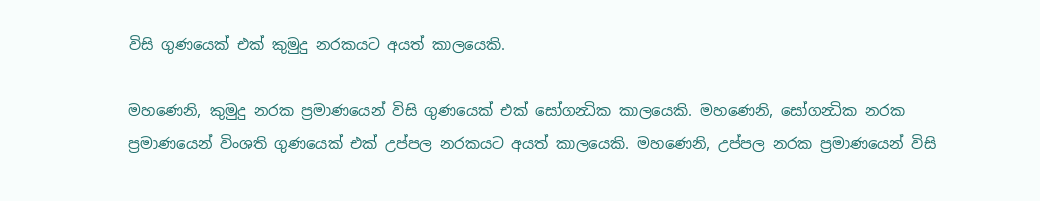විසි ගුණයෙක් එක් කුමුදු නරකයට අයත් කාලයෙකි.

මහණෙනි, කුමුදු නරක ප්‍රමාණයෙන් විසි ගුණයෙක් එක් සෝගන්‍ධික කාලයෙකි. මහණෙනි, සෝගන්‍ධික නරක ප්‍රමාණයෙන් විංශති ගුණයෙක් එක් උප්පල නරකයට අයත් කාලයෙකි. මහණෙනි, උප්පල නරක ප්‍රමාණයෙන් විසි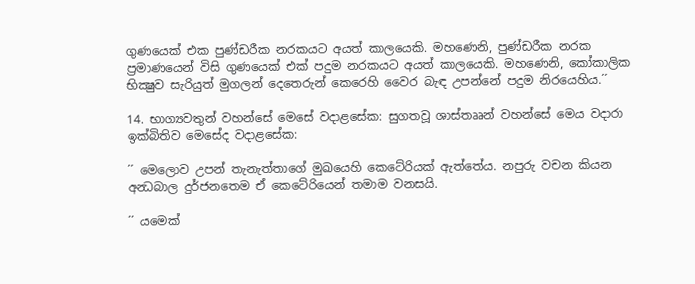ගුණයෙක් එක පුණ්ඩරීක නරකයට අයත් කාලයෙකි. මහණෙනි, පුණ්ඩරීක නරක ප්‍රමාණයෙන් විසි ගුණයෙක් එක් පදුම නරකයට අයත් කාලයෙකි. මහණෙනි, කෝකාලික භික්‍ෂුව සැරියුත් මුගලන් දෙතෙරුන් කෙරෙහි වෛර බැඳ උපන්නේ පදුම නිරයෙහිය.´´

14. භාග්‍යවතුන් වහන්සේ මෙසේ වදාළසේක: සුගතවූ ශාස්තෲන් වහන්සේ මෙය වදාරා ඉක්බිතිව මෙසේද වදාළසේක:

´´ මෙලොව උපන් තැනැත්තාගේ මුඛයෙහි කෙටේරියක් ඇත්තේය. නපුරු වචන කියන අන්‍ධබාල දුර්ජනතෙම ඒ කෙටේරියෙන් තමාම වනසයි.

´´ යමෙක්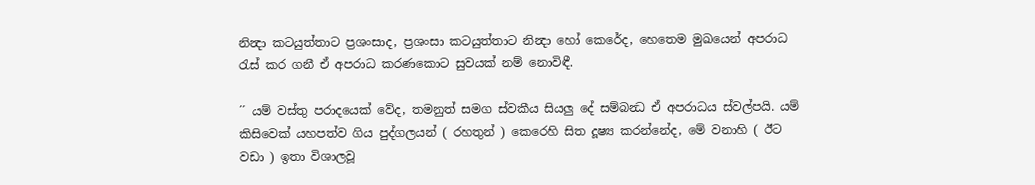නින්‍දා කටයුත්තාට ප්‍රශංසාද, ප්‍රශංසා කටයුත්තාට නින්‍දා හෝ කෙරේද, හෙතෙම මුඛයෙන් අපරාධ රැස් කර ගනී ඒ අපරාධ කරණකොට සුවයක් නම් නොවිඳී.

´´ යම් වස්තු පරාදයෙක් වේද, තමනුත් සමග ස්වකීය සියලු දේ සම්බන්‍ධ ඒ අපරාධය ස්වල්පයි. යම් කිසිවෙක් යහපත්ව ගිය පුද්ගලයන් ( රහතුන් ) කෙරෙහි සිත දූෂ්‍ය කරන්නේද, මේ වනාහි ( ඊට වඩා ) ඉතා විශාලවූ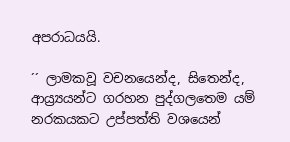අපරාධයයි.

´´ ලාමකවූ වචනයෙන්ද, සිතෙන්ද, ආය්‍ර්‍යයන්ට ගරහන පුද්ගලතෙම යම් නරකයකට උප්පත්ති වශයෙන්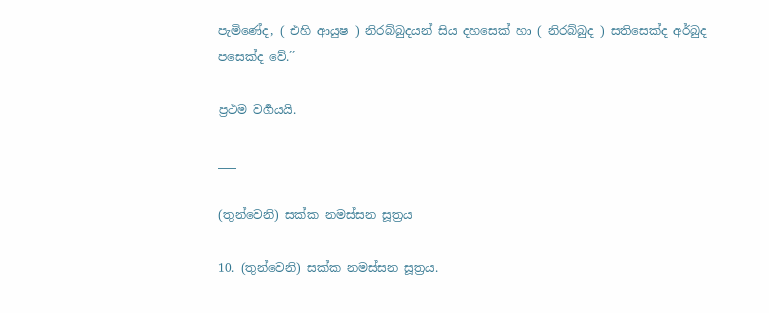පැමිණේද, ( එහි ආයුෂ ) නිරබ්බුදයන් සිය දහසෙක් හා ( නිරබ්බුද ) සතිසෙක්ද අර්බුද පසෙක්ද වේ.´´

ප්‍රථම වර්‍ගයයි.

___

(තුන්වෙනි) සක්ක නමස්සන සූත්‍රය

10. (තුන්වෙනි) සක්ක නමස්සන සූත්‍රය.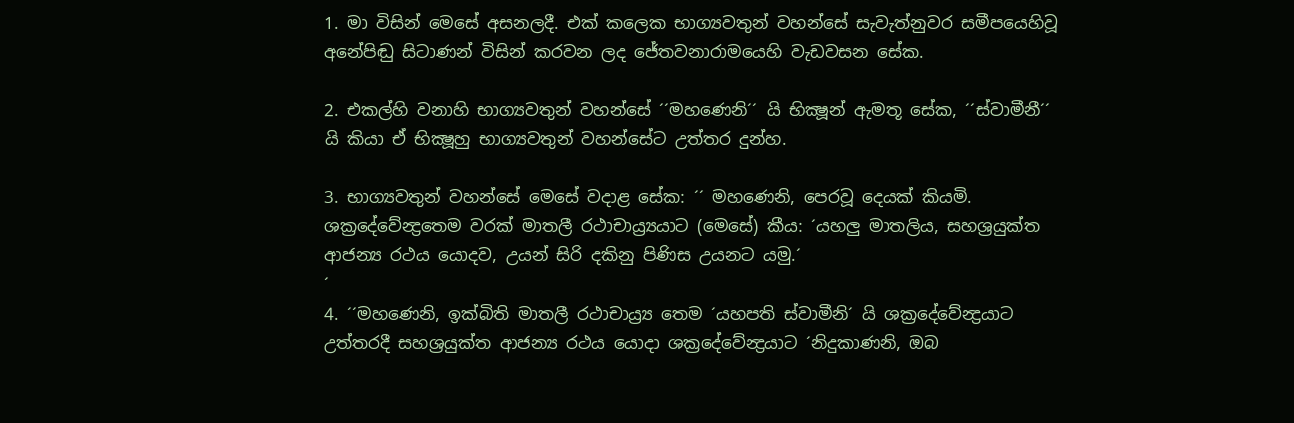1. මා විසින් මෙසේ අසනලදී. එක් කලෙක භාග්‍යවතුන් වහන්සේ සැවැත්නුවර සමීපයෙහිවූ අනේපිඬු සිටාණන් විසින් කරවන ලද ජේතවනාරාමයෙහි වැඩවසන සේක.

2. එකල්හි වනාහි භාග්‍යවතුන් වහන්සේ ´´මහණෙනි´´ යි භික්‍ෂූන් ඇමතූ සේක, ´´ස්වාමීනී´´ යි කියා ඒ භික්‍ෂූහු භාග්‍යවතුන් වහන්සේට උත්තර දුන්හ.

3. භාග්‍යවතුන් වහන්සේ මෙසේ වදාළ සේක: ´´ මහණෙනි, පෙරවූ දෙයක් කියමි. ශක්‍රදේවේන්‍ද්‍රතෙම වරක් මාතලී රථාචාය්‍ර්‍යයාට (මෙසේ) කීය: ´යහලු මාතලිය, සහශ්‍රයුක්ත ආජන්‍ය රථය යොදව, උයන් සිරි දකිනු පිණිස උයනට යමු.´
´
4. ´´මහණෙනි, ඉක්බිති මාතලී රථාචාය්‍ර්‍ය තෙම ´යහපති ස්වාමීනි´ යි ශක්‍රදේවේන්‍ද්‍රයාට උත්තරදී සහශ්‍රයුක්ත ආජන්‍ය රථය යොදා ශක්‍රදේවේන්‍ද්‍රයාට ´නිදුකාණනි, ඔබ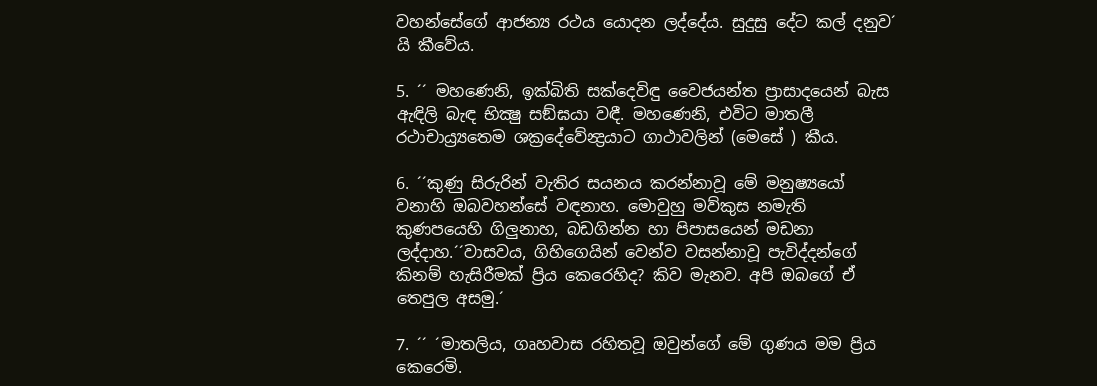වහන්සේගේ ආජන්‍ය රථය යොදන ලද්දේය. සුදුසු දේට කල් දනුව´ යි කීවේය.

5. ´´ මහණෙනි, ඉක්බිති සක්දෙවිඳු වෛජයන්ත ප්‍රාසාදයෙන් බැස ඇඳිලි බැඳ භික්‍ෂු සඞ්ඝයා වඳී. මහණෙනි, එවිට මාතලී රථාචාය්‍ර්‍යතෙම ශක්‍රදේවේන්‍ද්‍රයාට ගාථාවලින් (මෙසේ ) කීය.

6. ´´කුණු සිරුරින් වැතිර සයනය කරන්නාවූ මේ මනුෂ්‍යයෝ වනාහි ඔබවහන්සේ වඳනාහ. මොවුහු මව්කුස නමැති කුණපයෙහි ගිලුනාහ, බඩගින්න හා පිපාසයෙන් මඩනා ලද්දාහ.´´වාසවය, ගිහිගෙයින් වෙන්ව වසන්නාවූ පැවිද්දන්ගේ කිනම් හැසිරීමක් ප්‍රිය කෙරෙහිද? කිව මැනව. අපි ඔබගේ ඒ තෙපුල අසමු.´

7. ´´ ´මාතලිය, ගෘහවාස රහිතවූ ඔවුන්ගේ මේ ගුණය මම ප්‍රිය කෙරෙමි.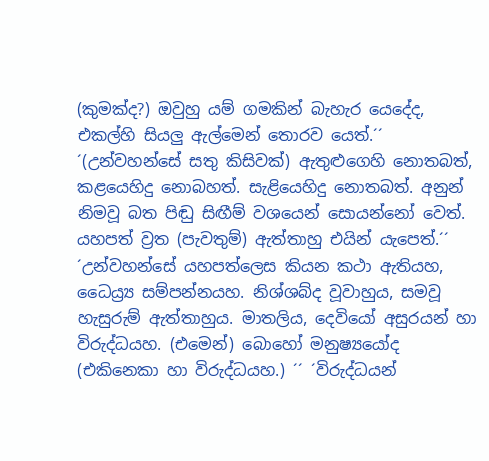(කුමක්ද?) ඔවුහු යම් ගමකින් බැහැර යෙදේද, එකල්හි සියලු ඇල්මෙන් තොරව යෙත්.´´ ´(උන්වහන්සේ සතු කිසිවක්) ඇතුළුගෙහි නොතබත්, කළයෙහිදු නොබහත්. සැළියෙහිදු නොතබත්. අනුන් නිමවූ බත පිඬු සිඟීම් වශයෙන් සොයන්නෝ වෙත්. යහපත් ව්‍රත (පැවතුම්) ඇත්තාහු එයින් යැපෙත්.´´ ´උන්වහන්සේ යහපත්ලෙස කියන කථා ඇතියහ, ධෛය්‍ර්‍ය සම්පන්නයහ. නිශ්ශබ්ද වූවාහුය, සමවූ හැසුරුම් ඇත්තාහුය. මාතලිය, දෙවියෝ අසුරයන් හා විරුද්ධයහ. (එමෙන්) බොහෝ මනුෂ්‍යයෝද (එකිනෙකා හා විරුද්ධයහ.) ´´ ´විරුද්ධයන්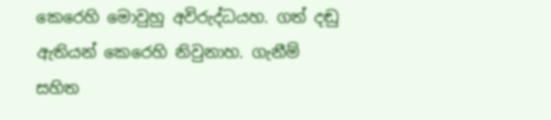කෙරෙහි මොවුහු අවිරුද්ධයහ. ගත් දඬු ඇතියන් කෙරෙහි නිවුනාහ. ගැනීම් සහිත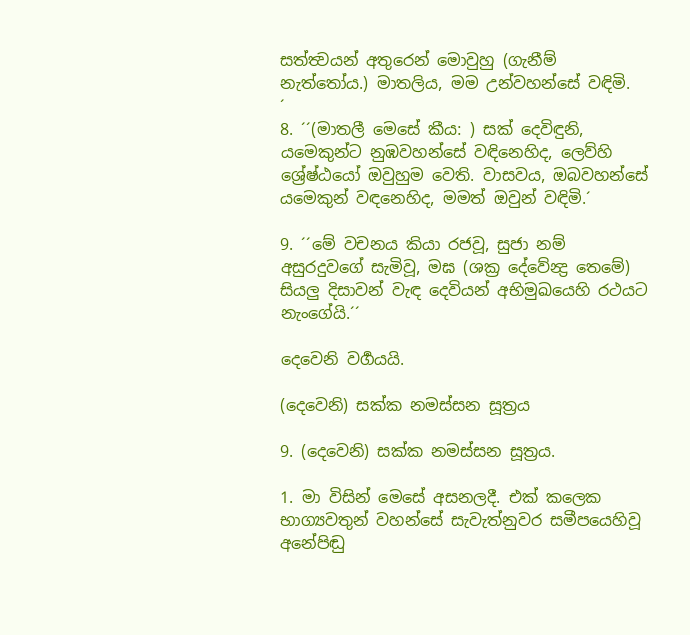සත්ත්‍වයන් අතුරෙන් මොවුහු (ගැනීම් නැත්තෝය.) මාතලිය, මම උන්වහන්සේ වඳිමි.
´
8. ´´(මාතලී මෙසේ කීය: ) සක් දෙවිඳුනි, යමෙකුන්ට නුඹවහන්සේ වඳිනෙහිද, ලෙව්හි ශ්‍රේෂ්ඨයෝ ඔවුහුම වෙති. වාසවය, ඔබවහන්සේ යමෙකුන් වඳනෙහිද, මමත් ඔවුන් වඳිමි.´

9. ´´මේ වචනය කියා රජවූ, සුජා නම් අසුරදුවගේ සැමිවූ, මඝ (ශක්‍ර දේවේන්‍ද්‍ර තෙමේ) සියලු දිසාවන් වැඳ දෙවියන් අභිමුඛයෙහි රථයට නැංගේයි.´´

දෙවෙනි වර්‍ගයයි.

(දෙවෙනි) සක්ක නමස්සන සූත්‍රය

9. (දෙවෙනි) සක්ක නමස්සන සූත්‍රය.

1. මා විසින් මෙසේ අසනලදී. එක් කලෙක භාග්‍යවතුන් වහන්සේ සැවැත්නුවර සමීපයෙහිවූ අනේපිඬු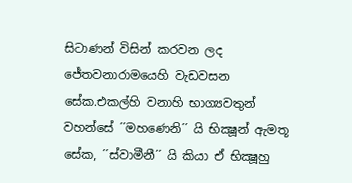සිටාණන් විසින් කරවන ලද ජේතවනාරාමයෙහි වැඩවසන සේක.එකල්හි වනාහි භාග්‍යවතුන් වහන්සේ ´´මහණෙනි´´ යි භික්‍ෂූන් ඇමතූ සේක, ´´ස්වාමීනී´´ යි කියා ඒ භික්‍ෂූහු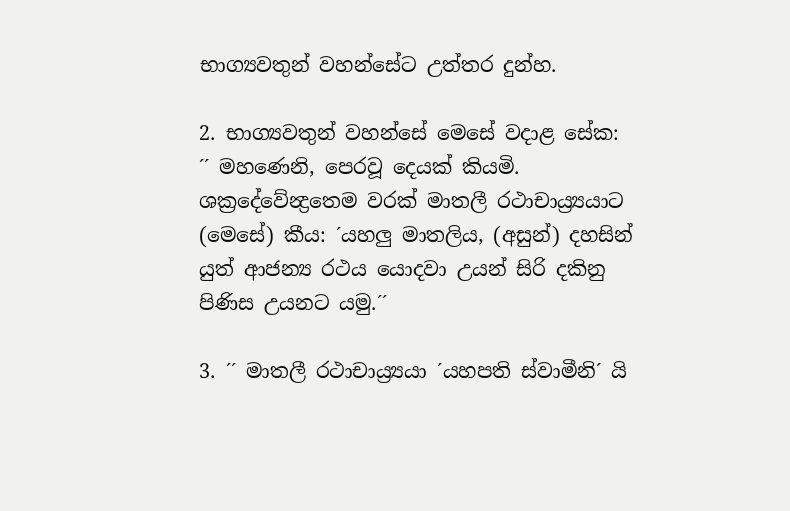භාග්‍යවතුන් වහන්සේට උත්තර දුන්හ.

2. භාග්‍යවතුන් වහන්සේ මෙසේ වදාළ සේක: ´´ මහණෙනි, පෙරවූ දෙයක් කියමි. ශක්‍රදේවේන්‍ද්‍රතෙම වරක් මාතලී රථාචාය්‍ර්‍යයාට (මෙසේ) කීය: ´යහලු මාතලිය, (අසුන්) දහසින් යුත් ආජන්‍ය රථය යොදවා උයන් සිරි දකිනු පිණිස උයනට යමු.´´

3. ´´ මාතලී රථාචාය්‍ර්‍යයා ´යහපති ස්වාමීනි´ යි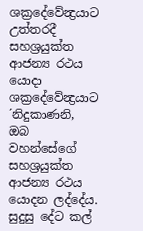ශක්‍රදේවේන්‍ද්‍රයාට උත්තරදී සහශ්‍රයුක්ත ආජන්‍ය රථය යොදා ශක්‍රදේවේන්‍ද්‍රයාට ´නිදුකාණනි, ඔබ වහන්සේගේ සහශ්‍රයුක්ත ආජන්‍ය රථය යොදන ලද්දේය. සුදුසු දේට කල්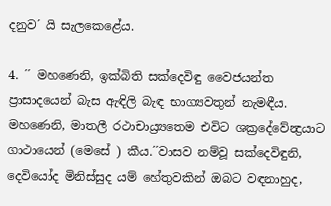දනුව´ යි සැලකෙළේය.

4. ´´ මහණෙනි, ඉක්බිති සක්දෙවිඳු වෛජයන්ත ප්‍රාසාදයෙන් බැස ඇඳිලි බැඳ භාග්‍යවතුන් නැමඳීය. මහණෙනි, මාතලී රථාචාය්‍ර්‍යතෙම එවිට ශක්‍රදේවේන්‍ද්‍රයාට ගාථායෙන් (මෙසේ ) කීය.´´වාසව නම්වූ සක්දෙවිඳුනි, දෙවියෝද මිනිස්සුද යම් හේතුවකින් ඔබට වඳනාහුද,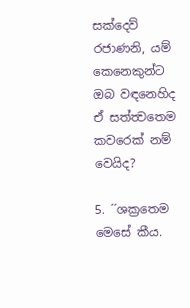සක්දෙව් රජාණනි, යම් කෙනෙකුන්ට ඔබ වඳනෙහිද ඒ සත්ත්‍වතෙම කවරෙක් නම් වෙයිද?

5. ´´ශක්‍රතෙම මෙසේ කීය.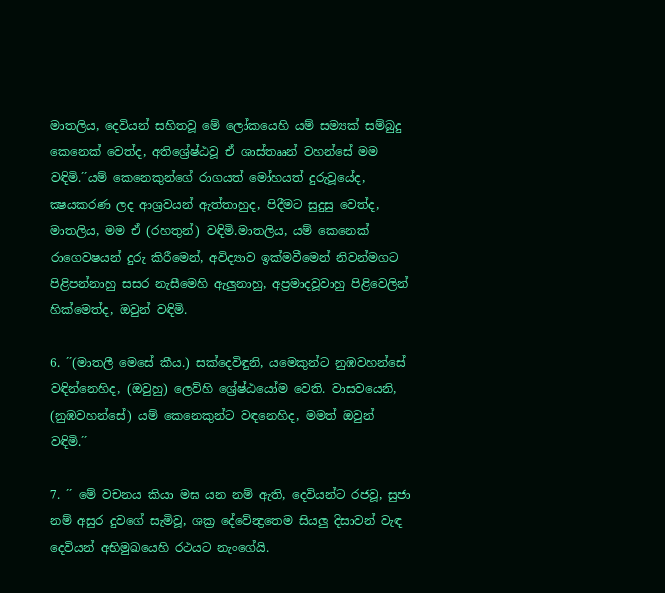මාතලිය, දෙවියන් සහිතවූ මේ ලෝකයෙහි යම් සම්‍යක් සම්බුදු කෙනෙක් වෙත්ද, අතිශ්‍රේෂ්ඨවූ ඒ ශාස්තෲන් වහන්සේ මම වඳිමි.´´යම් කෙනෙකුන්ගේ රාගයත් මෝහයත් දුරුවූයේද, ක්‍ෂයකරණ ලද ආශ්‍රවයන් ඇත්තාහුද, පිදීමට සුදුසු වෙත්ද, මාතලිය, මම ඒ (රහතුන්) වඳිමි.මාතලිය, යම් කෙනෙක් රාගෙවෂයන් දුරු කිරීමෙන්, අවිද්‍යාව ඉක්මවීමෙන් නිවන්මගට පිළිපන්නාහු සසර නැසීමෙහි ඇලුනාහු, අප්‍රමාදවූවාහු පිළිවෙලින් හික්මෙත්ද, ඔවුන් වඳිමි.

6. ´´(මාතලී මෙසේ කීය.) සක්දෙවිඳුනි, යමෙකුන්ට නුඹවහන්සේ වඳින්නෙහිද, (ඔවුහු) ලෙව්හි ශ්‍රේෂ්ඨයෝම වෙති. වාසවයෙනි, (නුඹවහන්සේ) යම් කෙනෙකුන්ට වඳනෙහිද, මමත් ඔවුන් වඳිමි.´´

7. ´´ මේ වචනය කියා මඝ යන නම් ඇති, දෙවියන්ට රජවූ, සුජා නම් අසුර දුවගේ සැමිවූ, ශක්‍ර දේවේන්‍ද්‍රතෙම සියලු දිසාවන් වැඳ දෙවියන් අභිමුඛයෙහි රථයට නැංගේයි.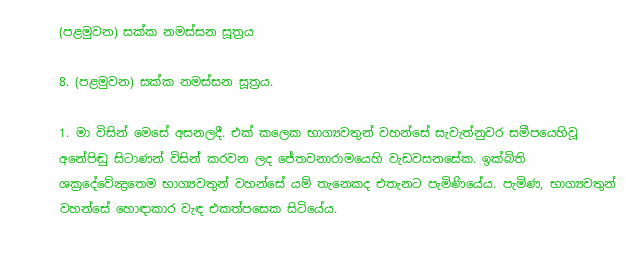(පළමුවන) සක්ක නමස්සන සූත්‍රය

8. (පළමුවන) සක්ක නමස්සන සූත්‍රය.

1. මා විසින් මෙසේ අසනලදී. එක් කලෙක භාග්‍යවතුන් වහන්සේ සැවැත්නුවර සමීපයෙහිවූ අනේපිඬු සිටාණන් විසින් කරවන ලද ජේතවනාරාමයෙහි වැඩවසනසේක. ඉක්බිති ශක්‍රදේවේන්‍ද්‍රතෙම භාග්‍යවතුන් වහන්සේ යම් තැනෙකද එතැනට පැමිණියේය. පැමිණ, භාග්‍යවතුන් වහන්සේ හොඳාකාර වැඳ එකත්පසෙක සිටියේය.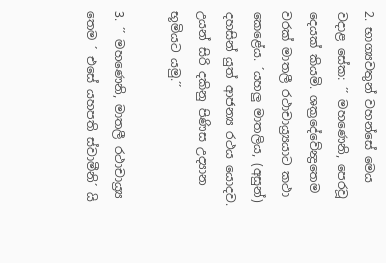2. භාග්‍යවතුන් වහන්සේ මෙය වදාළ සේක: ´´ මහණෙනි, පෙරවූ දෙයක් කියමි. ශක්‍රදේවේන්‍ද්‍රතෙම වරක් මාතලී රථාචාය්‍ර්‍යයාට කථා කෙළේය. ´යහලු මාතලිය, (අසුන්) දහසින් යුත් ආජන්‍ය රථය යොදව. උයන් සිරි දකිනු පිණිස උද්‍යාන භූමියට යමු.´´

3. ´´ මහණෙනි, මාතලී රථාචාය්‍ර්‍ය තෙම ´ එසේ යහපති ස්වාමීනි´ යි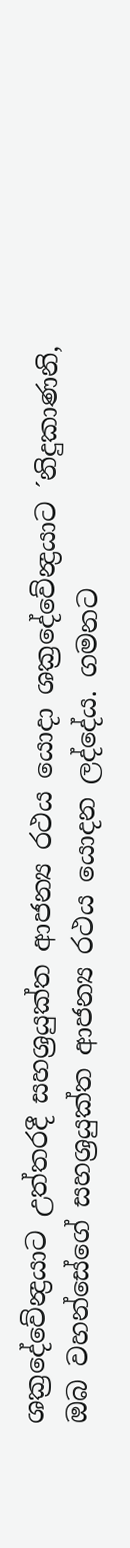ශක්‍රදේවේන්‍ද්‍රයාට උත්තරදී සහශ්‍රයුක්ත ආජන්‍ය රථය යොදා ශක්‍රදේවේන්‍ද්‍රයාට ´නිදුකාණනි, ඔබ වහන්සේගේ සහශ්‍රයුක්ත ආජන්‍ය රථය යොදන ලද්දේය. ගමනට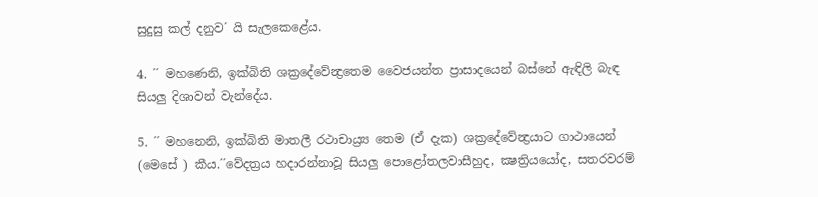සුදුසු කල් දනුව´ යි සැලකෙළේය.

4. ´´ මහණෙනි, ඉක්බිති ශක්‍රදේවේන්‍ද්‍රතෙම වෛජයන්ත ප්‍රාසාදයෙන් බස්නේ ඇඳිලි බැඳ සියලු දිශාවන් වැන්දේය.

5. ´´ මහනෙනි, ඉක්බිති මාතලී රථාචාය්‍ර්‍ය තෙම (ඒ දැක) ශක්‍රදේවේන්‍ද්‍රයාට ගාථායෙන් (මෙසේ ) කීය.´´වේදත්‍රය හදාරන්නාවූ සියලු පොළෝතලවාසීහුද, ක්‍ෂත්‍රියයෝද, සතරවරම්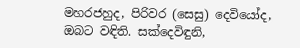මහරජහුද, පිරිවර (සෙසු) දෙවියෝද, ඔබට වඳිති. සක්දෙවිඳුනි,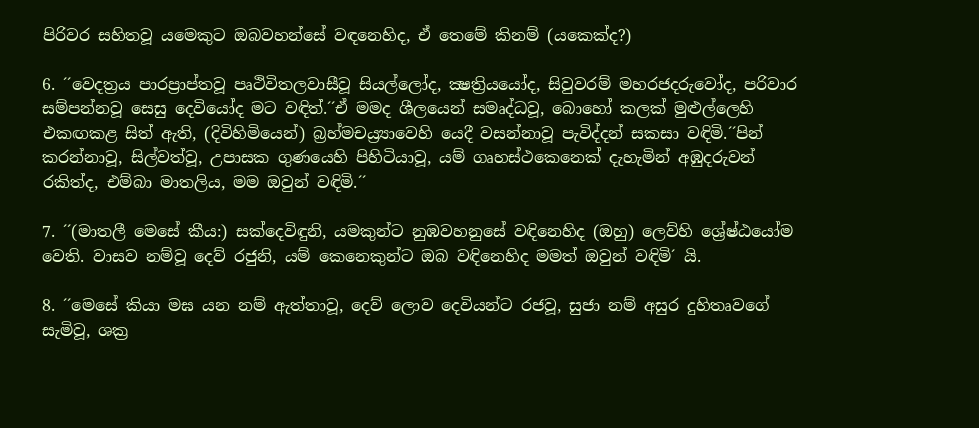පිරිවර සහිතවූ යමෙකුට ඔබවහන්සේ වඳනෙහිද, ඒ තෙමේ කිනම් (යකෙක්ද?)

6. ´´වෙදත්‍රය පාරප්‍රාප්තවූ පෘථිවිතලවාසීවූ සියල්ලෝද, ක්‍ෂත්‍රියයෝද, සිවුවරම් මහරජදරුවෝද, පරිවාර සම්පන්නවූ සෙසු දෙවියෝද මට වඳිත්.´´ඒ මමද ශීලයෙන් සමෘද්ධවූ, බොහෝ කලක් මුළුල්ලෙහි එකඟකළ සිත් ඇති, (දිවිහිමියෙන්) බ්‍රහ්මචය්‍ර්‍යාවෙහි යෙදී වසන්නාවූ පැවිද්දන් සකසා වඳිමි.´´පින් කරන්නාවූ, සිල්වත්වූ, උපාසක ගුණයෙහි පිහිටියාවූ, යම් ගෘහස්ථකෙනෙක් දැහැමින් අඹුදරුවන් රකිත්ද, එම්බා මාතලිය, මම ඔවුන් වඳිමි.´´

7. ´´(මාතලී මෙසේ කීය:) සක්දෙවිඳුනි, යමකුන්ට නුඹවහනුසේ වඳිනෙහිද (ඔහු) ලෙව්හි ශ්‍රේෂ්ඨයෝම වෙති. වාසව නම්වූ දෙව් රජුනි, යම් කෙනෙකුන්ට ඔබ වඳිනෙහිද මමත් ඔවුන් වඳිමි´ යි.

8. ´´මෙසේ කියා මඝ යන නම් ඇත්තාවූ, දෙව් ලොව දෙවියන්ට රජවූ, සුජා නම් අසුර දුහිතෘවගේ සැමිවූ, ශක්‍ර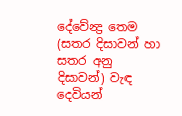දේවේන්‍ද්‍ර තෙම (සතර දිසාවන් හා සතර අනු දිසාවන්) වැඳ දෙවියන්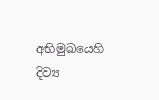අභිමුඛයෙහි දිව්‍ය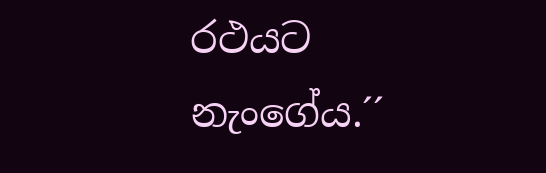රථයට නැංගේය.´´